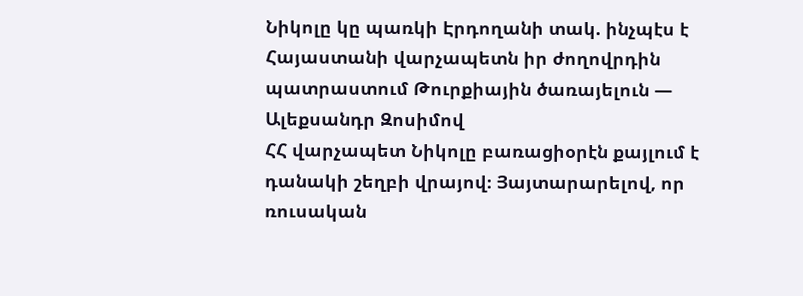Նիկոլը կը պառկի Էրդողանի տակ. ինչպէս է Հայաստանի վարչապետն իր ժողովրդին պատրաստում Թուրքիային ծառայելուն — Ալեքսանդր Զոսիմով
ՀՀ վարչապետ Նիկոլը բառացիօրէն քայլում է դանակի շեղբի վրայով։ Յայտարարելով, որ ռուսական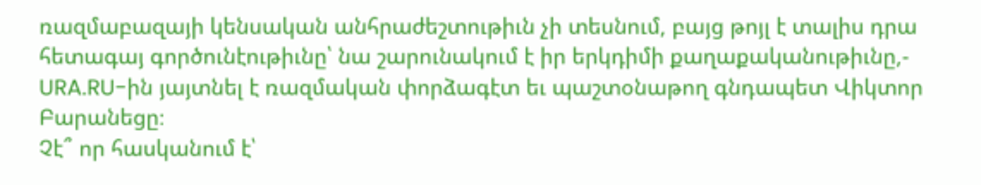ռազմաբազայի կենսական անհրաժեշտութիւն չի տեսնում, բայց թոյլ է տալիս դրա հետագայ գործունէութիւնը՝ նա շարունակում է իր երկդիմի քաղաքականութիւնը,- URA.RU-ին յայտնել է ռազմական փորձագէտ եւ պաշտօնաթող գնդապետ Վիկտոր Բարանեցը։
Չէ՞ որ հասկանում է՝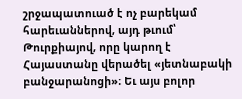շրջապատուած է ոչ բարեկամ հարեւաններով, այդ թւում՝ Թուրքիայով, որը կարող է Հայաստանը վերածել «յետնաբակի բանջարանոցի»։ Եւ այս բոլոր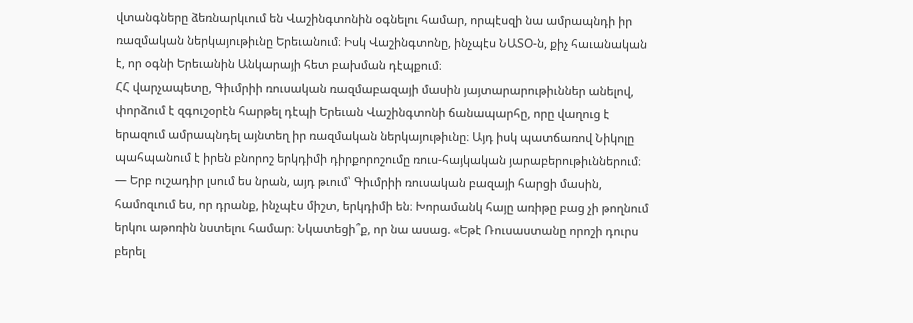վտանգները ձեռնարկւում են Վաշինգտոնին օգնելու համար, որպէսզի նա ամրապնդի իր ռազմական ներկայութիւնը Երեւանում։ Իսկ Վաշինգտոնը, ինչպէս ՆԱՏՕ-ն, քիչ հաւանական է, որ օգնի Երեւանին Անկարայի հետ բախման դէպքում։
ՀՀ վարչապետը, Գիւմրիի ռուսական ռազմաբազայի մասին յայտարարութիւններ անելով, փորձում է զգուշօրէն հարթել դէպի Երեւան Վաշինգտոնի ճանապարհը, որը վաղուց է երազում ամրապնդել այնտեղ իր ռազմական ներկայութիւնը։ Այդ իսկ պատճառով Նիկոլը պահպանում է իրեն բնորոշ երկդիմի դիրքորոշումը ռուս-հայկական յարաբերութիւններում։
— Երբ ուշադիր լսում ես նրան, այդ թւում՝ Գիւմրիի ռուսական բազայի հարցի մասին, համոզւում ես, որ դրանք, ինչպէս միշտ, երկդիմի են։ Խորամանկ հայը առիթը բաց չի թողնում երկու աթոռին նստելու համար։ Նկատեցի՞ք, որ նա ասաց. «Եթէ Ռուսաստանը որոշի դուրս բերել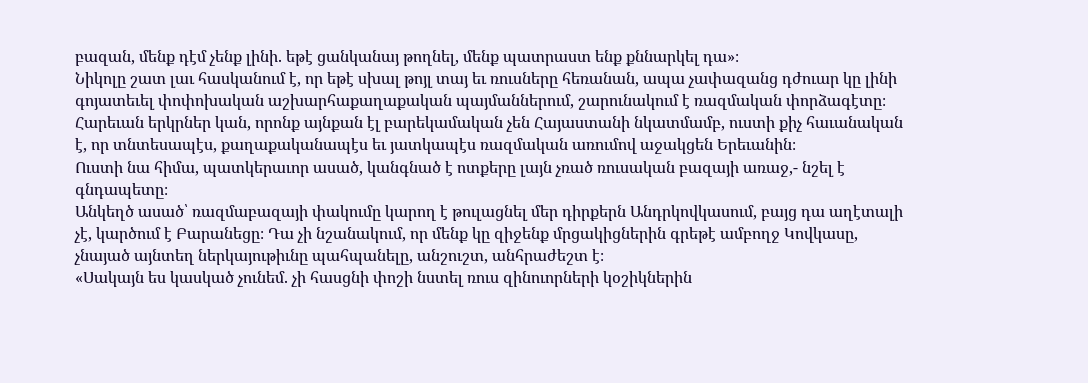բազան, մենք դէմ չենք լինի. եթէ ցանկանայ թողնել, մենք պատրաստ ենք քննարկել դա»։
Նիկոլը շատ լաւ հասկանում է, որ եթէ սխալ թոյլ տայ եւ ռուսները հեռանան, ապա չափազանց դժուար կը լինի գոյատեւել փոփոխական աշխարհաքաղաքական պայմաններում, շարունակում է ռազմական փորձագէտը։ Հարեւան երկրներ կան, որոնք այնքան էլ բարեկամական չեն Հայաստանի նկատմամբ, ուստի քիչ հաւանական է, որ տնտեսապէս, քաղաքականապէս եւ յատկապէս ռազմական առումով աջակցեն Երեւանին։
Ուստի նա հիմա, պատկերաւոր ասած, կանգնած է ոտքերը լայն չռած ռուսական բազայի առաջ,- նշել է գնդապետը։
Անկեղծ ասած՝ ռազմաբազայի փակումը կարող է թուլացնել մեր դիրքերն Անդրկովկասում, բայց դա աղէտալի չէ, կարծում է Բարանեցը։ Դա չի նշանակում, որ մենք կը զիջենք մրցակիցներին գրեթէ ամբողջ Կովկասը, չնայած այնտեղ ներկայութիւնը պահպանելը, անշուշտ, անհրաժեշտ է։
«Սակայն ես կասկած չունեմ. չի հասցնի փոշի նստել ռուս զինուորների կօշիկներին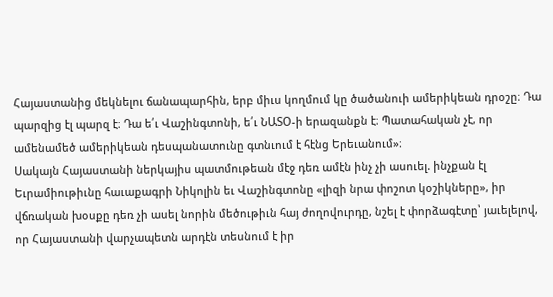Հայաստանից մեկնելու ճանապարհին, երբ միւս կողմում կը ծածանուի ամերիկեան դրօշը։ Դա պարզից էլ պարզ է։ Դա ե՛ւ Վաշինգտոնի, ե՛ւ ՆԱՏՕ-ի երազանքն է։ Պատահական չէ, որ ամենամեծ ամերիկեան դեսպանատունը գտնւում է հէնց Երեւանում»։
Սակայն Հայաստանի ներկայիս պատմութեան մէջ դեռ ամէն ինչ չի ասուել. ինչքան էլ Եւրամիութիւնը հաւաքագրի Նիկոլին եւ Վաշինգտոնը «լիզի նրա փոշոտ կօշիկները», իր վճռական խօսքը դեռ չի ասել նորին մեծութիւն հայ ժողովուրդը, նշել է փորձագէտը՝ յաւելելով, որ Հայաստանի վարչապետն արդէն տեսնում է իր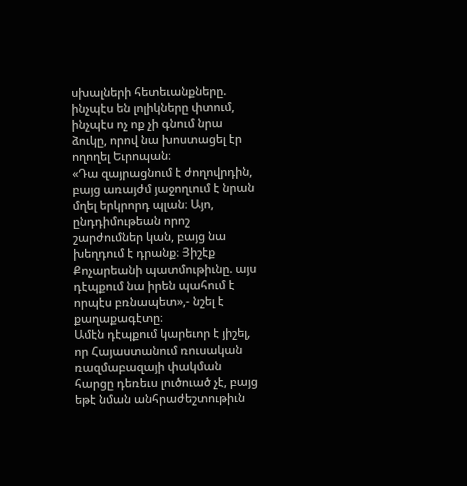սխալների հետեւանքները. ինչպէս են լոլիկները փտում, ինչպէս ոչ ոք չի գնում նրա ձուկը, որով նա խոստացել էր ողողել Եւրոպան։
«Դա զայրացնում է ժողովրդին, բայց առայժմ յաջողւում է նրան մղել երկրորդ պլան։ Այո, ընդդիմութեան որոշ շարժումներ կան, բայց նա խեղդում է դրանք։ Յիշէք Քոչարեանի պատմութիւնը. այս դէպքում նա իրեն պահում է որպէս բռնապետ»,- նշել է քաղաքագէտը։
Ամէն դէպքում կարեւոր է յիշել, որ Հայաստանում ռուսական ռազմաբազայի փակման հարցը դեռեւս լուծուած չէ, բայց եթէ նման անհրաժեշտութիւն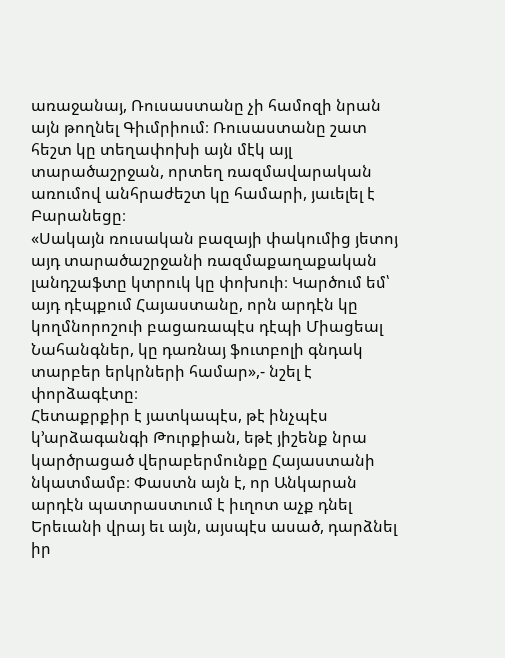առաջանայ, Ռուսաստանը չի համոզի նրան այն թողնել Գիւմրիում։ Ռուսաստանը շատ հեշտ կը տեղափոխի այն մէկ այլ տարածաշրջան, որտեղ ռազմավարական առումով անհրաժեշտ կը համարի, յաւելել է Բարանեցը։
«Սակայն ռուսական բազայի փակումից յետոյ այդ տարածաշրջանի ռազմաքաղաքական լանդշաֆտը կտրուկ կը փոխուի։ Կարծում եմ՝ այդ դէպքում Հայաստանը, որն արդէն կը կողմնորոշուի բացառապէս դէպի Միացեալ Նահանգներ, կը դառնայ ֆուտբոլի գնդակ տարբեր երկրների համար»,- նշել է փորձագէտը։
Հետաքրքիր է յատկապէս, թէ ինչպէս կ՚արձագանգի Թուրքիան, եթէ յիշենք նրա կարծրացած վերաբերմունքը Հայաստանի նկատմամբ։ Փաստն այն է, որ Անկարան արդէն պատրաստւում է իւղոտ աչք դնել Երեւանի վրայ եւ այն, այսպէս ասած, դարձնել իր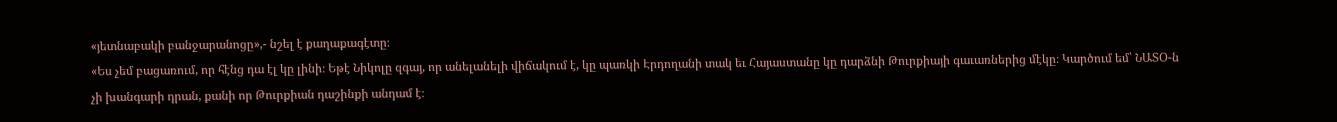«յետնաբակի բանջարանոցը»,- նշել է քաղաքագէտը։
«Ես չեմ բացառում, որ հէնց դա էլ կը լինի։ Եթէ Նիկոլը զգայ, որ անելանելի վիճակում է, կը պառկի Էրդողանի տակ եւ Հայաստանը կը դարձնի Թուրքիայի գաւառներից մէկը։ Կարծում եմ՝ ՆԱՏՕ-ն չի խանգարի դրան, քանի որ Թուրքիան դաշինքի անդամ է։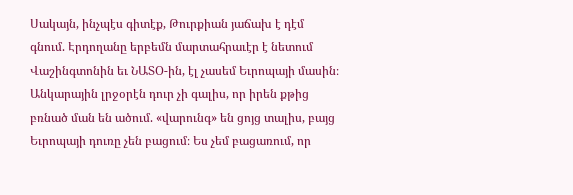Սակայն, ինչպէս գիտէք, Թուրքիան յաճախ է դէմ գնում. Էրդողանը երբեմն մարտահրաւէր է նետում Վաշինգտոնին եւ ՆԱՏՕ-ին, էլ չասեմ Եւրոպայի մասին։ Անկարային լրջօրէն դուր չի գալիս, որ իրեն քթից բռնած ման են ածում. «վարունգ» են ցոյց տալիս, բայց Եւրոպայի դուռը չեն բացում։ Ես չեմ բացառում, որ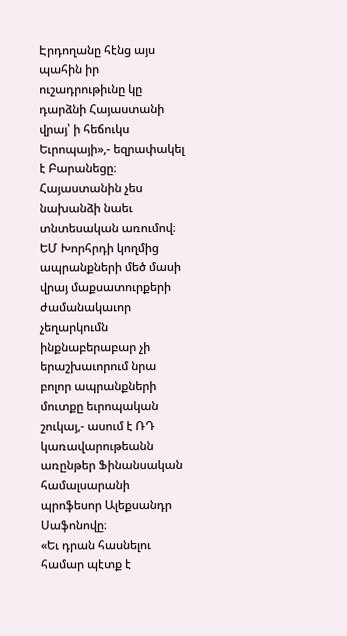Էրդողանը հէնց այս պահին իր ուշադրութիւնը կը դարձնի Հայաստանի վրայ՝ ի հեճուկս Եւրոպայի»,- եզրափակել է Բարանեցը։
Հայաստանին չես նախանձի նաեւ տնտեսական առումով։ ԵՄ Խորհրդի կողմից ապրանքների մեծ մասի վրայ մաքսատուրքերի ժամանակաւոր չեղարկումն ինքնաբերաբար չի երաշխաւորում նրա բոլոր ապրանքների մուտքը եւրոպական շուկայ,- ասում է ՌԴ կառավարութեանն առընթեր Ֆինանսական համալսարանի պրոֆեսոր Ալեքսանդր Սաֆոնովը։
«Եւ դրան հասնելու համար պէտք է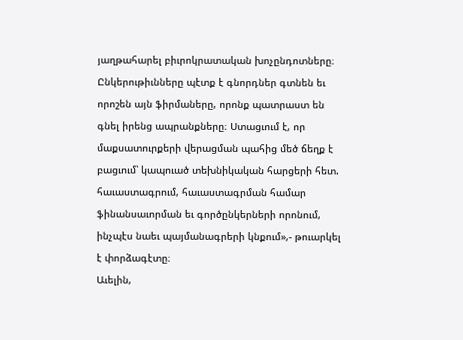յաղթահարել բիւրոկրատական խոչընդոտները։ Ընկերութիւնները պէտք է գնորդներ գտնեն եւ որոշեն այն ֆիրմաները, որոնք պատրաստ են գնել իրենց ապրանքները։ Ստացւում է, որ մաքսատուրքերի վերացման պահից մեծ ճեղք է բացւում՝ կապուած տեխնիկական հարցերի հետ. հաւաստագրում, հաւաստագրման համար ֆինանսաւորման եւ գործընկերների որոնում, ինչպէս նաեւ պայմանագրերի կնքում»,- թուարկել է փորձագէտը։
Աւելին,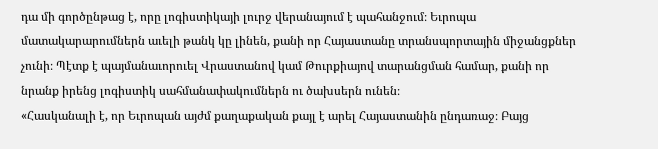դա մի գործընթաց է, որը լոգիստիկայի լուրջ վերանայում է պահանջում։ Եւրոպա մատակարարումներն աւելի թանկ կը լինեն, քանի որ Հայաստանը տրանսպորտային միջանցքներ չունի։ Պէտք է պայմանաւորուել Վրաստանով կամ Թուրքիայով տարանցման համար, քանի որ նրանք իրենց լոգիստիկ սահմանափակումներն ու ծախսերն ունեն։
«Հասկանալի է, որ Եւրոպան այժմ քաղաքական քայլ է արել Հայաստանին ընդառաջ։ Բայց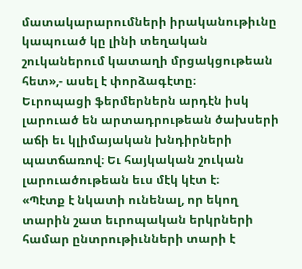մատակարարումների իրականութիւնը կապուած կը լինի տեղական շուկաներում կատաղի մրցակցութեան հետ»,- ասել է փորձագէտը։
Եւրոպացի ֆերմերներն արդէն իսկ լարուած են արտադրութեան ծախսերի աճի եւ կլիմայական խնդիրների պատճառով։ Եւ հայկական շուկան լարուածութեան եւս մէկ կէտ է։
«Պէտք է նկատի ունենալ, որ եկող տարին շատ եւրոպական երկրների համար ընտրութիւնների տարի է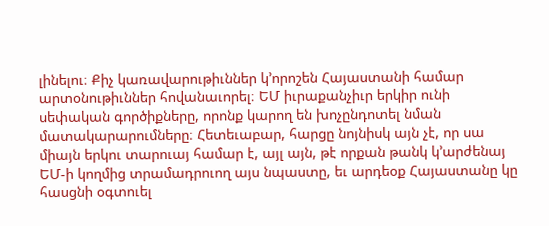լինելու։ Քիչ կառավարութիւններ կ՚որոշեն Հայաստանի համար արտօնութիւններ հովանաւորել։ ԵՄ իւրաքանչիւր երկիր ունի սեփական գործիքները, որոնք կարող են խոչընդոտել նման մատակարարումները։ Հետեւաբար, հարցը նոյնիսկ այն չէ, որ սա միայն երկու տարուայ համար է, այլ այն, թէ որքան թանկ կ՚արժենայ ԵՄ-ի կողմից տրամադրուող այս նպաստը, եւ արդեօք Հայաստանը կը հասցնի օգտուել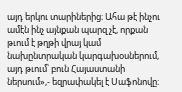այդ երկու տարիներից։ Ահա թէ ինչու ամէն ինչ այնքան պարզ չէ, որքան թւում է թղթի վրայ կամ նախընտրական կարգախօսներում, այդ թւում՝ բուն Հայաստանի ներսում»,- եզրափակել է Սաֆոնովը։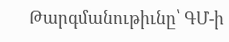Թարգմանութիւնը՝ ԳՄ-ի